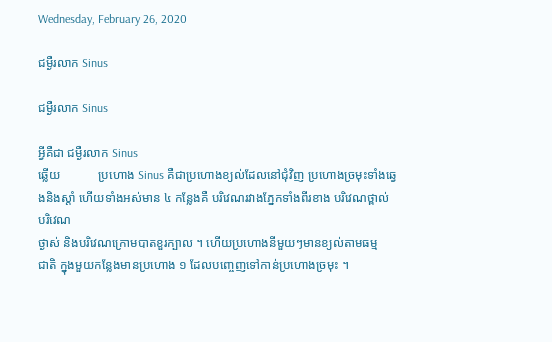Wednesday, February 26, 2020

ជម្ងឺរលាក Sinus

ជម្ងឺរលាក Sinus

អ្វីគឺជា ជម្ងឺរលាក Sinus
ឆ្លើយ            ប្រហោង Sinus គឺជាប្រហោងខ្យល់ដែលនៅជុំវិញ ប្រហោងច្រមុះទាំងឆ្វេងនិងស្តាំ ហើយទាំងអស់មាន ៤ កន្លែងគឺ បរិវេណរវាងភ្នែកទាំងពីរខាង បរិវេណថ្ពាល់ បរិវេណ
ថ្ងាស់ និងបរិវេណក្រោមបាតខួរក្បាល ។ ហើយប្រហោងនីមួយៗមានខ្យល់តាមធម្ម
ជាតិ ក្នុងមួយកន្លែងមានប្រហោង ១ ដែលបញ្ចេញទៅកាន់ប្រហោងច្រមុះ ។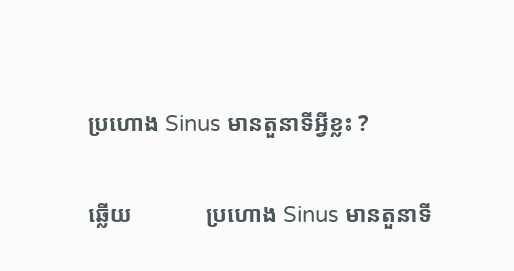ប្រហោង Sinus មានតួនាទីអ្វីខ្លះ ?

ឆ្លើយ             ប្រហោង Sinus មានតួនាទី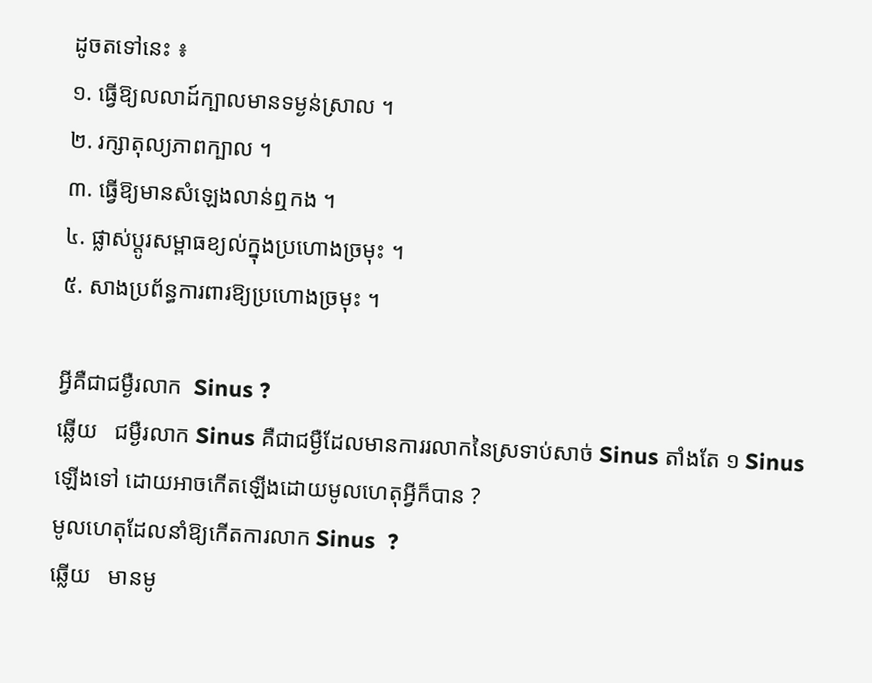ដូចតទៅនេះ ៖
១. ធ្វើឱ្យលលាដ៍ក្បាលមានទម្ងន់ស្រាល ។
២. រក្សាតុល្យភាពក្បាល ។
៣. ធ្វើឱ្យមានសំឡេងលាន់ឮកង ។
៤. ផ្លាស់ប្តូរសម្ពាធខ្យល់ក្នុងប្រហោងច្រមុះ ។
៥. សាងប្រព័ន្ធការពារឱ្យប្រហោងច្រមុះ ។

អ្វីគឺជាជម្ងឺរលាក  Sinus ?
ឆ្លើយ   ជម្ងឺរលាក Sinus គឺជាជម្ងឺដែលមានការរលាកនៃស្រទាប់សាច់ Sinus តាំងតែ ១ Sinus ឡើងទៅ ដោយអាចកើតឡើងដោយមូលហេតុអ្វីក៏បាន ?
មូលហេតុដែលនាំឱ្យកើតការលាក Sinus  ?
ឆ្លើយ   មានមូ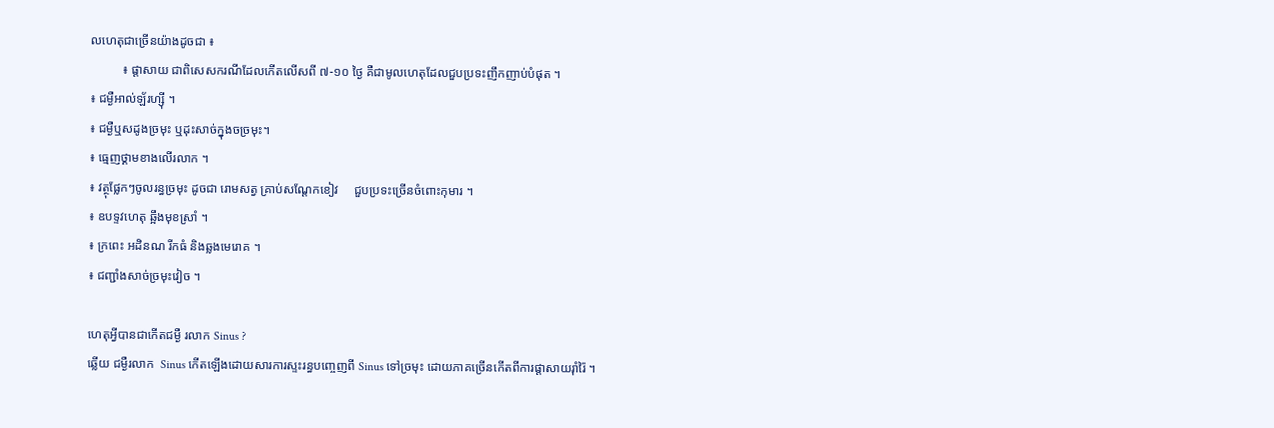លហេតុជាច្រើនយ៉ាងដូចជា ៖
          ៖ ផ្តាសាយ ជាពិសេសករណីដែលកើតលើសពី ៧-១០ ថ្ងៃ គឺជាមូលហេតុដែលជួបប្រទះញឹកញាប់បំផុត ។
៖ ជម្ងឺអាល់ឡ័រហ្ស៊ី ។
៖ ជម្ងឺឬសដូងច្រមុះ ឬដុះសាច់ក្នុងចច្រមុះ។
៖ ធ្មេញថ្គាមខាងលើរលាក ។
៖ វត្ថុផ្លែកៗចូលរន្ធច្រមុះ ដូចជា រោមសត្វ គ្រាប់សណ្តែកខៀវ     ជួបប្រទះច្រើនចំពោះកុមារ ។
៖ ឧបទ្ទវហេតុ ឆ្អឹងមុខស្រាំ ។
៖ ក្រពេះ អដិនណ រីកធំ និងឆ្លងមេរោគ ។
៖ ជញ្ជាំងសាច់ច្រមុះវៀច ។

ហេតុអ្វីបានជាកើតជម្ងឺ រលាក Sinus ?
ឆ្លើយ ជម្ងឺរលាក  Sinus កើតឡើងដោយសារការស្ទះរន្ធបញ្ចេញពី Sinus ទៅច្រមុះ ដោយភាគច្រើនកើតពីការផ្តាសាយរ៉ាំរ៉ៃ ។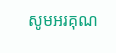សូមអរគុណ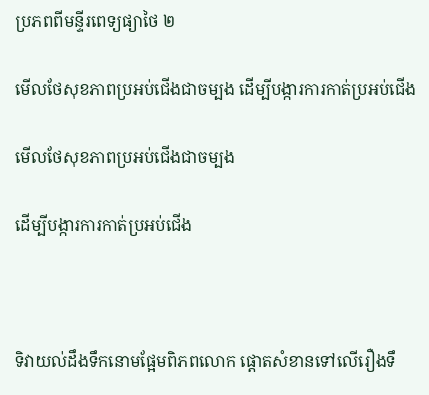ប្រភពពីមន្ទីរពេទ្យផ្យាថៃ ២

មើលថែសុខភាពប្រអប់ជើងជាចម្បង ដើម្បីបង្ការការកាត់ប្រអប់ជើង

មើលថែសុខភាពប្រអប់ជើងជាចម្បង

ដើម្បីបង្ការការកាត់ប្រអប់ជើង



ទិវាយល់ដឹងទឹកនោមផ្អែមពិភពលោក ផ្តោតសំខានទៅលើរឿងទឹ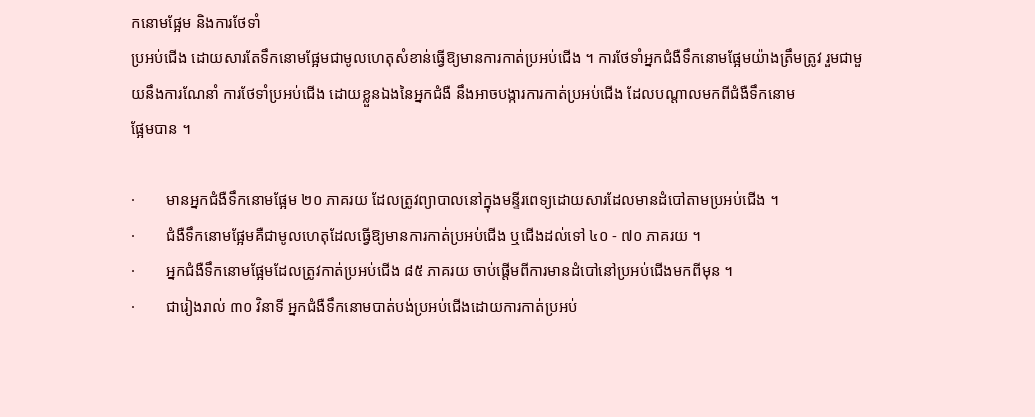កនោមផ្អែម និងការថែទាំ
ប្រអប់ជើង ដោយសារតែទឹកនោមផ្អែមជាមូលហេតុសំខាន់ធ្វើឱ្យមានការកាត់ប្រអប់ជើង ។ ការថែទាំអ្នកជំងឺទឹកនោមផ្អែមយ៉ាងត្រឹមត្រូវ រួមជាមួយនឹងការណែនាំ ការថែទាំប្រអប់ជើង ដោយខ្លួនឯងនៃអ្នកជំងឺ នឹងអាចបង្ការការកាត់ប្រអប់ជើង ដែលបណ្តាលមកពីជំងឺទឹកនោម
ផ្អែមបាន ។

·        មានអ្នកជំងឺទឹកនោមផ្អែម ២០ ភាគរយ ដែលត្រូវព្យាបាលនៅក្នុងមន្ទីរពេទ្យដោយសារដែលមានដំបៅតាមប្រអប់ជើង ។
·        ជំងឺទឹកនោមផ្អែមគឺជាមូលហេតុដែលធ្វើឱ្យមានការកាត់ប្រអប់ជើង ឬជើងដល់ទៅ ៤០ - ៧០ ភាគរយ ។
·        អ្នកជំងឺទឹកនោមផ្អែមដែលត្រូវកាត់ប្រអប់ជើង ៨៥ ភាគរយ ចាប់ផ្តើមពីការមានដំបៅនៅប្រអប់ជើងមកពីមុន ។
·        ជារៀងរាល់ ៣០ វិនាទី អ្នកជំងឺទឹកនោមបាត់បង់ប្រអប់ជើងដោយការកាត់ប្រអប់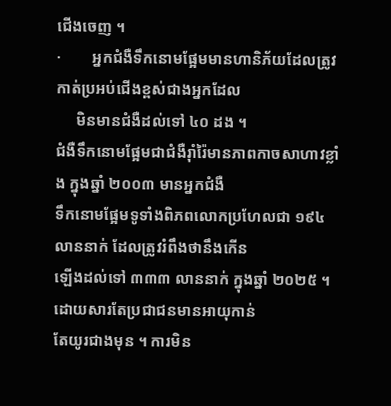ជើងចេញ ។
·        អ្នកជំងឺទឹកនោមផ្អែមមានហានិភ័យដែលត្រូវកាត់ប្រអប់ជើងខ្ពស់ជាងអ្នកដែល
     មិនមានជំងឺដល់ទៅ ៤០ ដង ។
ជំងឺទឹកនោមផ្អែមជាជំងឺរ៉ាំរ៉ៃមានភាពកាចសាហាវខ្លាំង ក្នុងឆ្នាំ ២០០៣ មានអ្នកជំងឺ
ទឹកនោមផ្អែមទូទាំងពិភពលោកប្រហែលជា ១៩៤ លាននាក់ ដែលត្រូវរំពឹងថានឹងកើន
ឡើងដល់ទៅ ៣៣៣ លាននាក់ ក្នុងឆ្នាំ ២០២៥ ។ ដោយសារតែប្រជាជនមានអាយុកាន់
តែយូរជាងមុន ។ ការមិន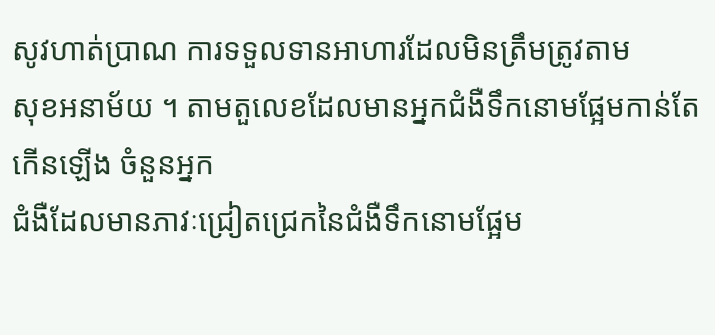សូវហាត់ប្រាណ ការទទួលទានអាហារដែលមិនត្រឹមត្រូវតាម
សុខអនាម័យ ។ តាមតួលេខដែលមានអ្នកជំងឺទឹកនោមផ្អែមកាន់តែកើនឡើង ចំនួនអ្នក
ជំងឺដែលមានភាវៈជ្រៀតជ្រេកនៃជំងឺទឹកនោមផ្អែម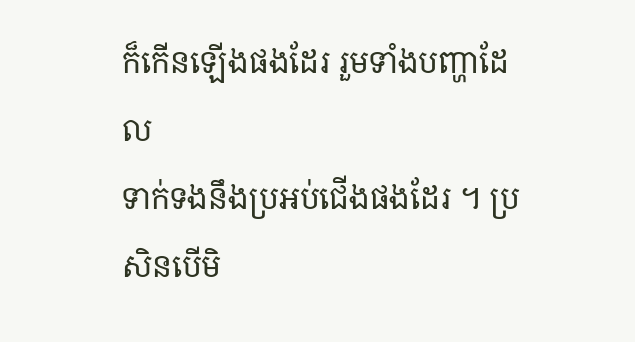ក៏កើនឡើងផងដែរ រួមទាំងបញ្ហាដែល
ទាក់ទងនឹងប្រអប់ជើងផងដែរ ។ ប្រសិនបើមិ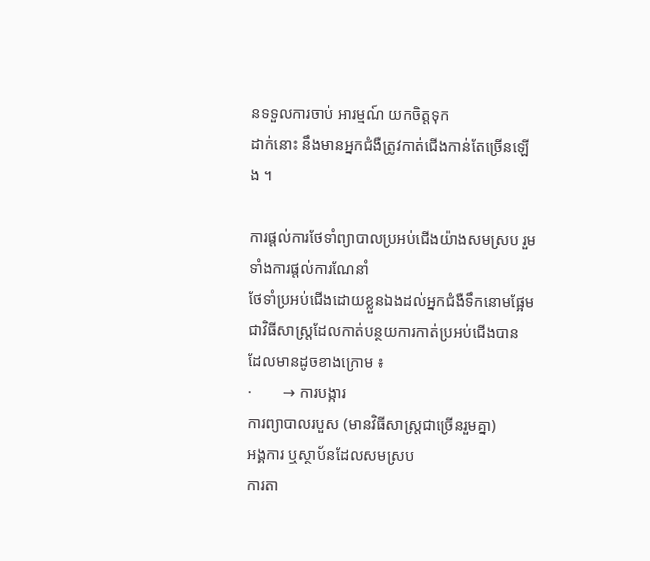នទទួលការចាប់ អារម្មណ៍ យកចិត្តទុក
ដាក់នោះ នឹងមានអ្នកជំងឺត្រូវកាត់ជើងកាន់តែច្រើនឡើង ។

ការផ្តល់ការថែទាំព្យាបាលប្រអប់ជើងយ៉ាងសមស្រប រួមទាំងការផ្តល់ការណែនាំ
ថែទាំប្រអប់ជើងដោយខ្លួនឯងដល់អ្នកជំងឺទឹកនោមផ្អែម
ជាវិធីសាស្រ្តដែលកាត់បន្ថយការកាត់ប្រអប់ជើងបាន ដែលមានដូចខាងក្រោម ៖
·        → ការបង្ការ
ការព្យាបាលរបួស (មានវិធីសាស្ត្រជាច្រើនរួមគ្នា)
អង្គការ ឬស្ថាប័នដែលសមស្រប
ការតា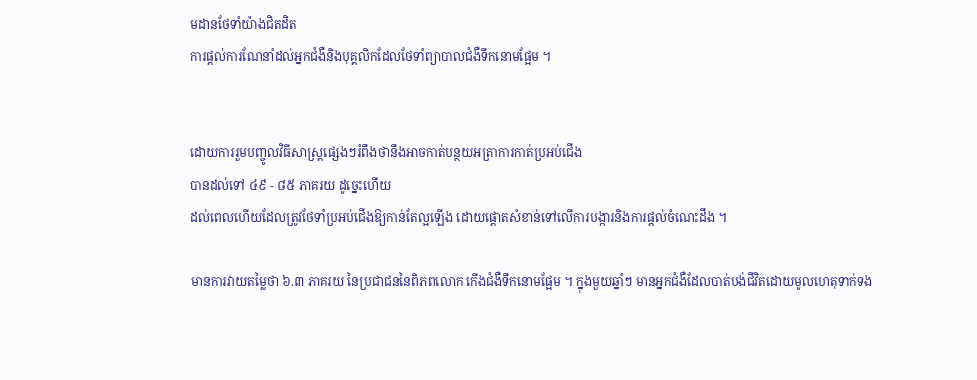មដានថែទាំយ៉ាងជិតដិត
ការផ្តល់ការណែនាំដល់អ្នកជំងឺនិងបុគ្គលិកដែលថែទាំព្យាបាលជំងឺទឹកនោមផ្អែម ។


ដោយការរួមបញ្ចូលវិធីសាស្ត្រផ្សេងៗរំពឹងថានឹងអាចកាត់បន្ថយអត្រាការកាត់ប្រអប់ជើង
បានដល់ទៅ ៤៩ - ៨៥ ភាគរយ ដូច្នេះហើយ
ដល់ពេលហើយដែលត្រូវថែទាំប្រអប់ជើងឱ្យកាន់តែល្អឡើង ដោយផ្តោតសំខាន់ទៅលើការបង្ការនិងការផ្តល់ចំណេះដឹង ។

មានការវាយតម្លៃថា ៦.៣ ភាគរយ នៃប្រជាជននៃពិភពលោក កើងជំងឺទឹកនោមផ្អែម ។ ក្នុងមួយឆ្នាំៗ មានអ្នកជំងឺដែលបាត់បង់ជីវិតដោយមូលហេតុទាក់ទង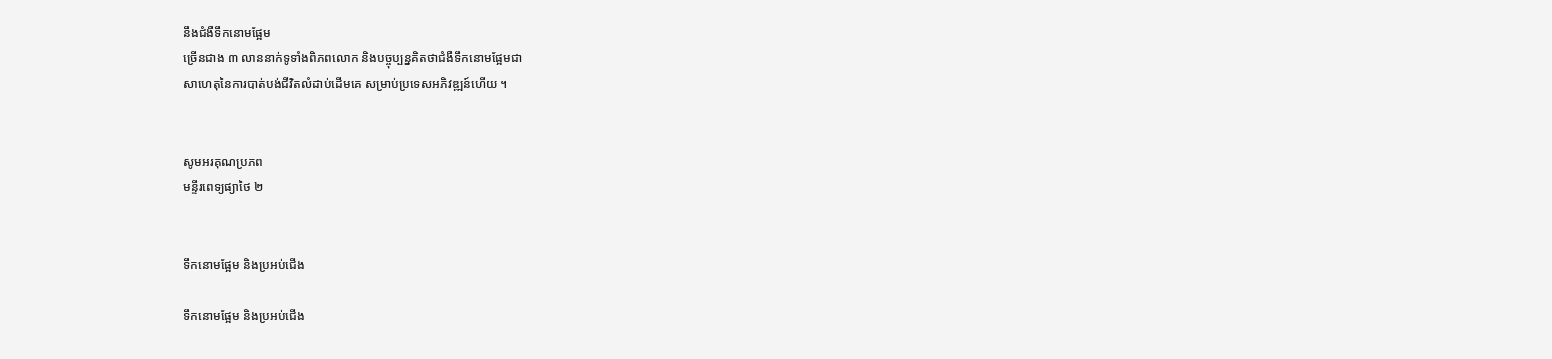នឹងជំងឺទឹកនោមផ្អែម
ច្រើនជាង ៣ លាននាក់ទូទាំងពិភពលោក និងបច្ចុប្បន្នគិតថាជំងឺទឹកនោមផ្អែមជា
សាហេតុនៃការបាត់បង់ជីវិតលំដាប់ដើមគេ សម្រាប់ប្រទេសអភិវឌ្ឍន៍ហើយ ។


សូមអរគុណប្រភព
មន្ទីរពេទ្យផ្យាថៃ ២


ទឹកនោមផ្អែម និងប្រអប់ជើង

ទឹកនោមផ្អែម និងប្រអប់ជើង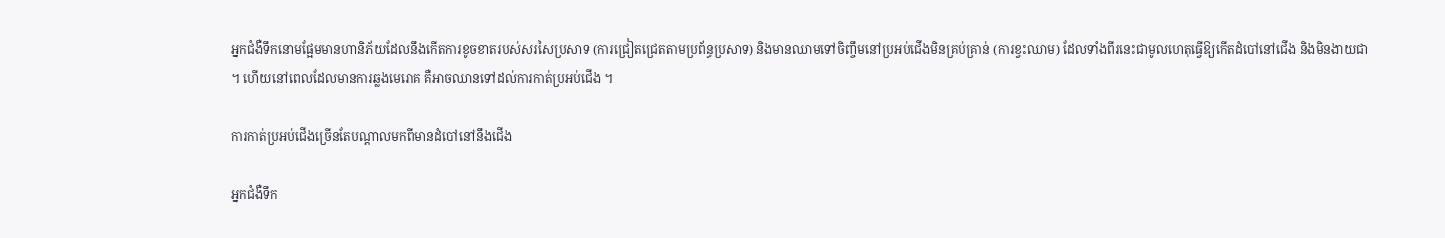អ្នកជំងឺទឹកនោមផ្អែមមានហានិភ័យដែលនឹងកើតការខូចខាតរបស់សរសៃប្រសាទ (ការជ្រៀតជ្រេតតាមប្រព័ន្ធប្រសាទ) និងមានឈាមទៅចិញ្ចឹមនៅប្រអប់ជើងមិនគ្រប់គ្រាន់ (ការខ្វះឈាម) ដែលទាំងពីរនេះជាមូលហេតុធ្វើឱ្យកើតដំបៅនៅជើង និងមិនងាយជា ។ ហើយនៅពេលដែលមានការឆ្លងមេរោគ គឺអាចឈានទៅដល់ការកាត់ប្រអប់ជើង ។

ការកាត់ប្រអប់ជើងច្រើនតែបណ្តាលមកពីមានដំបៅនៅនឹងជើង

អ្នកជំងឺទឹក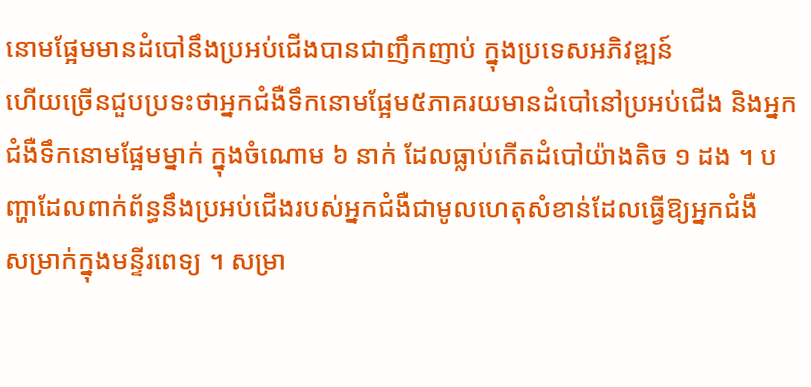នោមផ្អែមមានដំបៅនឹងប្រអប់ជើងបានជាញឹកញាប់ ក្នុងប្រទេសអភិវឌ្ឍន៍
ហើយច្រើនជួបប្រទះថាអ្នកជំងឺទឹកនោមផ្អែម៥ភាគរយមានដំបៅនៅប្រអប់ជើង និងអ្នកជំងឺទឹកនោមផ្អែមម្នាក់ ក្នុងចំណោម ៦ នាក់ ដែលធ្លាប់កើតដំបៅយ៉ាងតិច ១ ដង ។ បញ្ហាដែលពាក់ព័ន្ធនឹងប្រអប់ជើងរបស់អ្នកជំងឺជាមូលហេតុសំខាន់ដែលធ្វើឱ្យអ្នកជំងឺ
សម្រាក់ក្នុងមន្ទីរពេទ្យ ។ សម្រា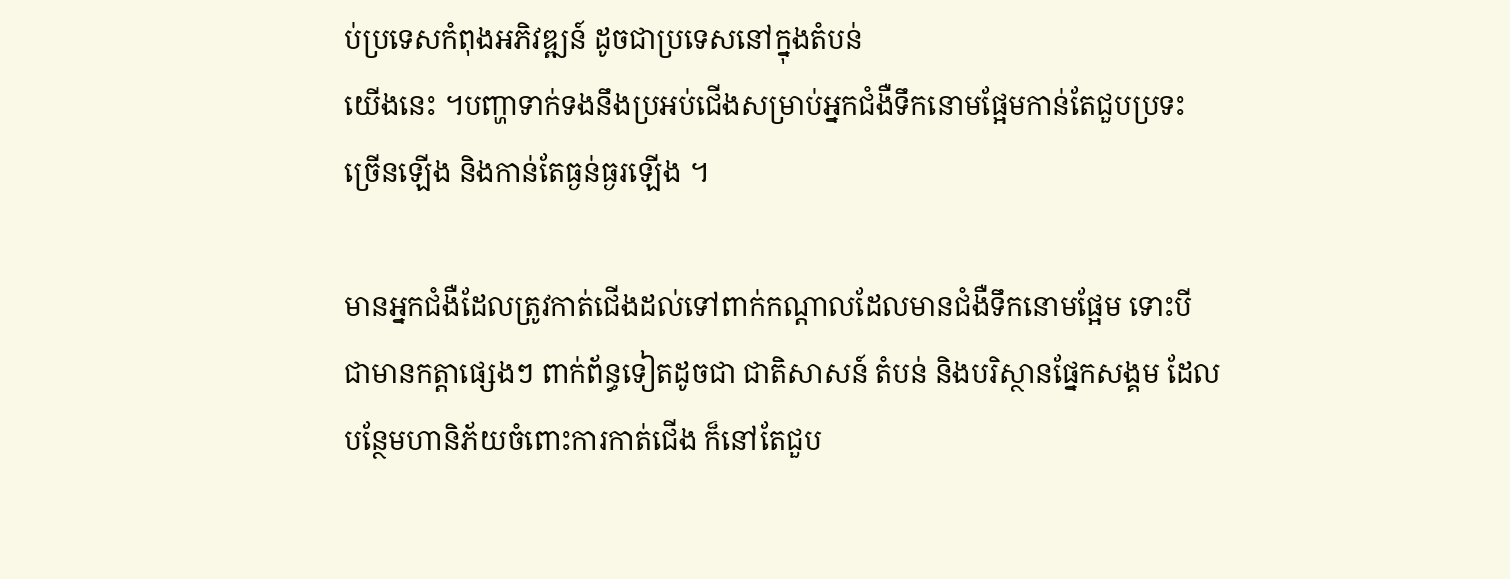ប់ប្រទេសកំពុងអភិវឌ្ឍន៍ ដូចជាប្រទេសនៅក្នុងតំបន់
យើងនេះ ។បញ្ហាទាក់ទងនឹងប្រអប់ជើងសម្រាប់អ្នកជំងឺទឹកនោមផ្អែមកាន់តែជួបប្រទះ
ច្រើនឡើង និងកាន់តែធ្ងន់ធ្ងរឡើង ។

មានអ្នកជំងឺដែលត្រូវកាត់ជើងដល់ទៅពាក់កណ្តាលដែលមានជំងឺទឹកនោមផ្អែម ទោះបី
ជាមានកត្តាផ្សេងៗ ពាក់ព័ន្ធទៀតដូចជា ជាតិសាសន៍ តំបន់ និងបរិស្ថានផ្នែកសង្គម ដែល
បន្ថែមហានិភ័យចំពោះការកាត់ជើង ក៏នៅតែជួប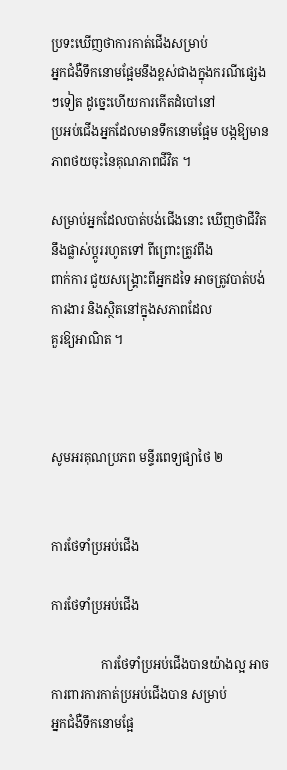ប្រទះឃើញថាការកាត់ជើងសម្រាប់
អ្នកជំងឺទឹកនោមផ្អែមនឹងខ្ពស់ជាងក្នុងករណីផ្សេងៗទៀត ដូច្នេះហើយការកើតដំបៅនៅ
ប្រអប់ជើងអ្នកដែលមានទឹកនោមផ្អែម បង្កឱ្យមានភាពថយចុះនៃគុណភាពជីវិត ។

សម្រាប់អ្នកដែលបាត់បង់ជើងនោះ ឃើញថាជីវិតនឹងផ្លាស់ប្តូររហូតទៅ ពីព្រោះត្រូវពឹង
ពាក់ការ ជួយសង្គ្រោះពីអ្នកដទៃ អាចត្រូវបាត់បង់ការងារ និងស្ថិតនៅក្នុងសភាពដែល
គួរឱ្យអាណិត ។



សូមអរគុណប្រភព មន្ទីរពេទ្យផ្យាថៃ ២


ការថែទាំប្រអប់ជើង

ការថែទាំប្រអប់ជើង

                ការថែទាំប្រអប់ជើងបានយ៉ាងល្អ អាចការពារការកាត់ប្រអប់ជើងបាន សម្រាប់
អ្នកជំងឺទឹកនោមផ្អែ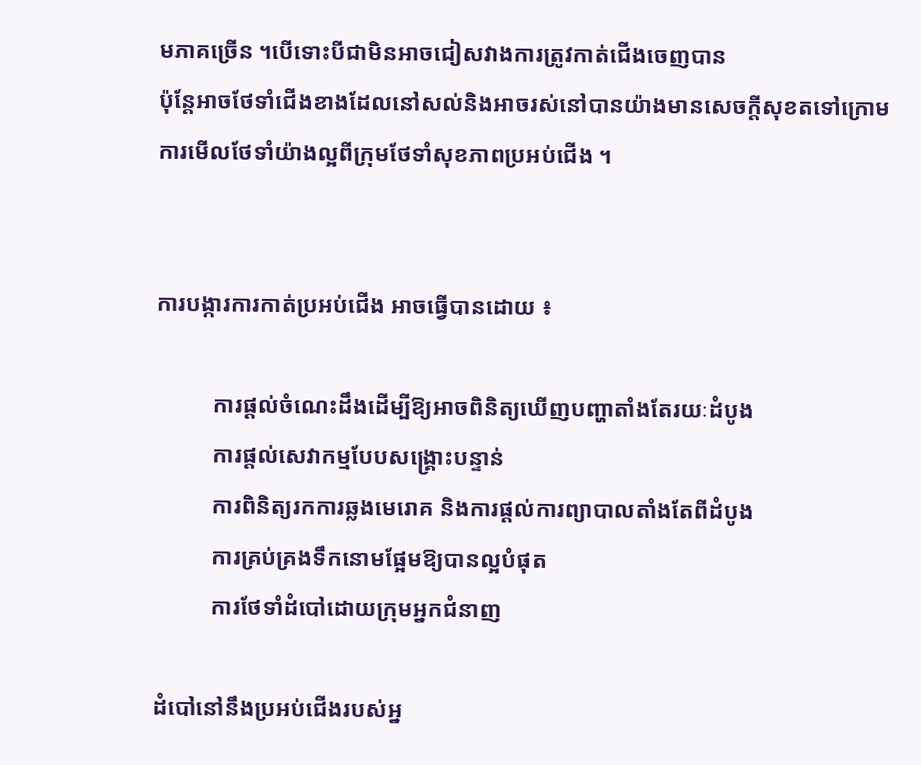មភាគច្រើន ។បើទោះបីជាមិនអាចជៀសវាងការត្រូវកាត់ជើងចេញបាន
ប៉ុន្តែអាចថែទាំជើងខាងដែលនៅសល់និងអាចរស់នៅបានយ៉ាងមានសេចក្តីសុខតទៅក្រោម
ការមើលថែទាំយ៉ាងល្អពីក្រុមថែទាំសុខភាពប្រអប់ជើង ។


ការបង្ការការកាត់ប្រអប់ជើង អាចធ្វើបានដោយ ៖

          ការផ្តល់ចំណេះដឹងដើម្បីឱ្យអាចពិនិត្យឃើញបញ្ហាតាំងតែរយៈដំបូង
          ការផ្តល់សេវាកម្មបែបសង្គ្រោះបន្ទាន់
          ការពិនិត្យរកការឆ្លងមេរោគ និងការផ្តល់ការព្យាបាលតាំងតែពីដំបូង
          ការគ្រប់គ្រងទឹកនោមផ្អែមឱ្យបានល្អបំផុត
          ការថែទាំដំបៅដោយក្រុមអ្នកជំនាញ

ដំបៅនៅនឹងប្រអប់ជើងរបស់អ្ន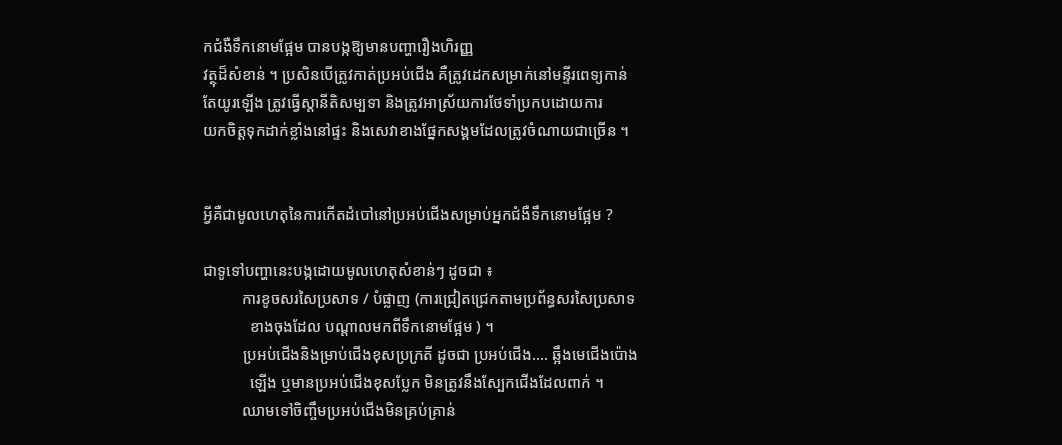កជំងឺទឹកនោមផ្អែម បានបង្កឱ្យមានបញ្ហារឿងហិរញ្ញ
វត្ថុដ៏សំខាន់ ។ ប្រសិនបើត្រូវកាត់ប្រអប់ជើង គឺត្រូវដេកសម្រាក់នៅមន្ទីរពេទ្យកាន់
តែយូរឡើង ត្រូវធ្វើស្តានីតិសម្បទា និងត្រូវអាស្រ័យការថែទាំប្រកបដោយការ
យកចិត្តទុកដាក់ខ្លាំងនៅផ្ទះ និងសេវាខាងផ្នែកសង្គមដែលត្រូវចំណាយជាច្រើន ។


អ្វីគឺជាមូលហេតុនៃការកើតដំបៅនៅប្រអប់ជើងសម្រាប់អ្នកជំងឺទឹកនោមផ្អែម ?

ជាទូទៅបញ្ហានេះបង្កដោយមូលហេតុសំខាន់ៗ ដូចជា ៖
          ការខូចសរសៃប្រសាទ / បំផ្លាញ (ការជ្រៀតជ្រេកតាមប្រព័ន្ធសរសៃប្រសាទ
            ខាងចុងដែល បណ្តាលមកពីទឹកនោមផ្អែម ) ។
          ប្រអប់ជើងនិងម្រាប់ជើងខុសប្រក្រតី ដូចជា ប្រអប់ជើង.... ឆ្អឹងមេជើងប៉ោង
            ឡើង ឬមានប្រអប់ជើងខុសប្លែក មិនត្រូវនឹងស្បែកជើងដែលពាក់ ។
          ឈាមទៅចិញ្ចឹមប្រអប់ជើងមិនគ្រប់គ្រាន់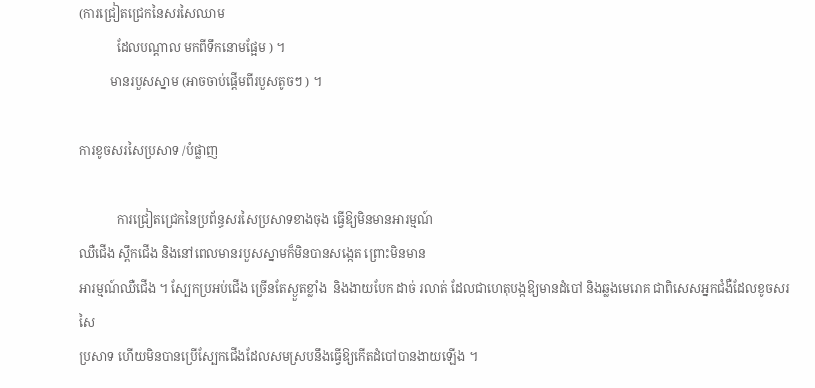(ការជ្រៀតជ្រេកនៃសរសៃឈាម
            ដែលបណ្តាល មកពីទឹកនោមផ្អែម ) ។
          មានរបួសស្នាម (អាចចាប់ផ្តើមពីរបួសតូចៗ ) ។

ការខូចសរសៃប្រសាទ /បំផ្លាញ

            ការជ្រៀតជ្រេកនៃប្រព័ន្ធសរសៃប្រសាទខាងចុង ធ្វើឱ្យមិនមានអារម្មណ៍
ឈឺជើង ស្ពឹកជើង និងនៅពេលមានរបួសស្នាមក៏មិនបានសង្កេត ព្រោះមិនមាន
អារម្មណ៍ឈឺជើង ។ ស្បែកប្រអប់ជើង ច្រើនតែស្ងួតខ្លាំង  និងងាយបែក ដាច់ រលាត់ ដែលជាហេតុបង្កឱ្យមានដំបៅ និងឆ្លងមេរោគ ជាពិសេសអ្នកជំងឺដែលខូចសរសៃ
ប្រសាទ ហើយមិនបានប្រើស្បែកជើងដែលសមស្របនឹងធ្វើឱ្យកើតដំបៅបានងាយឡើង ។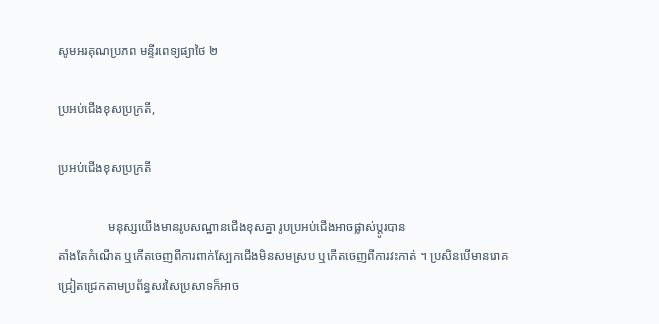សូមអរគុណប្រភព មន្ទីរពេទ្យផ្យាថៃ ២

ប្រអប់ជើងខុសប្រក្រតី,

ប្រអប់ជើងខុសប្រក្រតី

                មនុស្សយើងមានរូបសណ្ឋានជើងខុសគ្នា រូបប្រអប់ជើងអាចផ្លាស់ប្តូរបាន
តាំងតែកំណើត ឬកើតចេញពីការពាក់ស្បែកជើងមិនសមស្រប ឬកើតចេញពីការវះកាត់ ។ ប្រសិនបើមានរោគជ្រៀតជ្រេកតាមប្រព័ន្ធសរសៃប្រសាទក៏អាច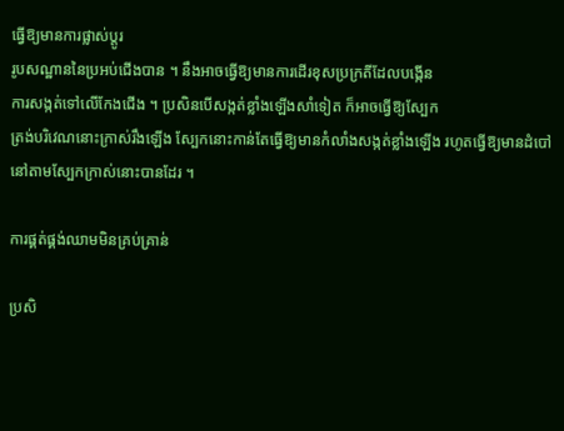ធ្វើឱ្យមានការផ្លាស់ប្តូរ
រូបសណ្ឋាននៃប្រអប់ជើងបាន ។ នឹងអាចធ្វើឱ្យមានការដើរខុសប្រក្រតីដែលបង្កើន
ការសង្កត់ទៅលើកែងជើង ។ ប្រសិនបើសង្កត់ខ្លាំងឡើងសាំទៀត ក៏អាចធ្វើឱ្យស្បែក
ត្រង់បរិវេណនោះក្រាស់រឹងឡើង ស្បែកនោះកាន់តែធ្វើឱ្យមានកំលាំងសង្កត់ខ្លាំងឡើង រហូតធ្វើឱ្យមានដំបៅនៅតាមស្បែកក្រាស់នោះបានដែរ ។

ការផ្គត់ផ្គង់ឈាមមិនគ្រប់គ្រាន់

ប្រសិ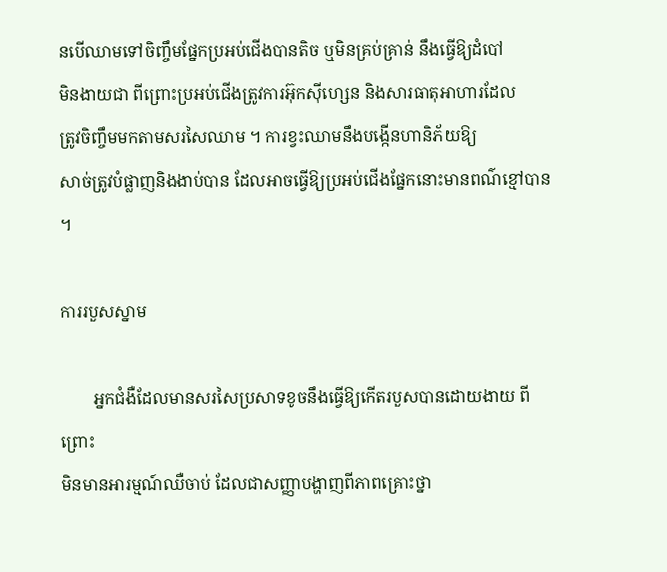នបើឈាមទៅចិញ្ចឹមផ្នែកប្រអប់ជើងបានតិច ឬមិនគ្រប់គ្រាន់ នឹងធ្វើឱ្យដំបៅ
មិនងាយជា ពីព្រោះប្រអប់ជើងត្រូវការអ៊ុកស៊ីហ្សេន និងសារធាតុអាហារដែល
ត្រូវចិញ្ចឹមមកតាមសរសៃឈាម ។ ការខ្វះឈាមនឹងបង្កើនហានិភ័យឱ្យ
សាច់ត្រូវបំផ្លាញនិងងាប់បាន ដែលអាចធ្វើឱ្យប្រអប់ជើងផ្នែកនោះមានពណ៌ខ្មៅបាន ។

ការរបួសស្នាម

        អ្នកជំងឺដែលមានសរសៃប្រសាទខូចនឹងធ្វើឱ្យកើតរបួសបានដោយងាយ ពីព្រោះ
មិនមានអារម្មណ៍ឈឺចាប់ ដែលជាសញ្ញាបង្ហាញពីភាពគ្រោះថ្នា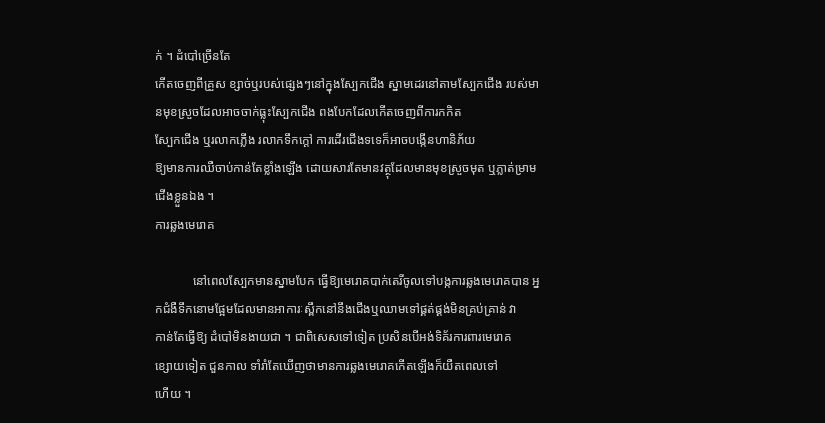ក់ ។ ដំបៅច្រើនតែ
កើតចេញពីគ្រួស ខ្សាច់ឬរបស់ផ្សេងៗនៅក្នុងស្បែកជើង ស្នាមដេរនៅតាមស្បែកជើង របស់មានមុខស្រួចដែលអាចចាក់ធ្លុះស្បែកជើង ពងបែកដែលកើតចេញពីការកកិត
ស្បែកជើង ឬរលាកភ្លើង រលាកទឹកក្តៅ ការដើរជើងទទេក៏អាចបង្កើនហានិភ័យ
ឱ្យមានការឈឺចាប់កាន់តែខ្លាំងឡើង ដោយសារតែមានវត្ថុដែលមានមុខស្រួចមុត ឬភ្លាត់ម្រាមជើងខ្លួនឯង ។
ការឆ្លងមេរោគ

            នៅពេលស្បែកមានស្នាមបែក ធ្វើឱ្យមេរោគបាក់តេរីចូលទៅបង្កការឆ្លងមេរោគបាន អ្នកជំងឺទឹកនោមផ្អែមដែលមានអាការៈស្ពឹកនៅនឹងជើងឬឈាមទៅផ្គត់ផ្គង់មិនគ្រប់គ្រាន់ វា
កាន់តែធ្វើឱ្យ ដំបៅមិនងាយជា ។ ជាពិសេសទៅទៀត ប្រសិនបើអង់ទិគ័រការពារមេរោគ
ខ្សោយទៀត ជួនកាល ទាំរាំតែឃើញថាមានការឆ្លងមេរោគកើតឡើងក៏យឺតពេលទៅ
ហើយ ។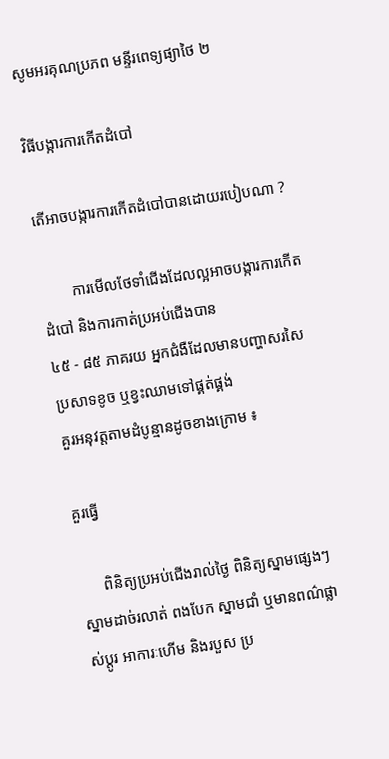សូមអរគុណប្រភព មន្ទីរពេទ្យផ្យាថៃ ២

វិធីបង្ការការកើតដំបៅ

តើអាចបង្ការការកើតដំបៅបានដោយរបៀបណា ?

        ការមើលថែទាំជើងដែលល្អអាចបង្ការការកើតដំបៅ និងការកាត់ប្រអប់ជើងបាន
៤៥ - ៨៥ ភាគរយ អ្នកជំងឺដែលមានបញ្ហាសរសៃប្រសាទខូច ឬខ្វះឈាមទៅផ្គត់ផ្គង់
គួរអនុវត្តតាមដំបូន្មានដូចខាងក្រោម ៖

គួរធ្វើ

      ពិនិត្យប្រអប់ជើងរាល់ថ្ងៃ ពិនិត្យស្នាមផ្សេងៗ ស្នាមដាច់រលាត់ ពងបែក ស្នាមជាំ ឬមានពណ៌ផ្លាស់ប្តូរ អាការៈហើម និងរបួស ប្រ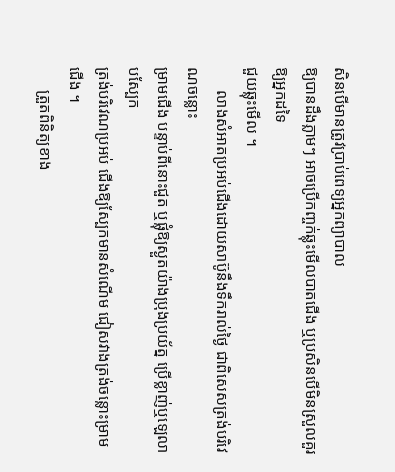សិនបើមានត្រូវប្រាប់ពេទ្យអ្នកព្យាបាល
ឱ្យបានដឹងភ្លាមៗ អាចប្រើកញ្ចក់ឆ្លុះមើលបាតជើង ឬប្រសិនបើមិនស្រួលគួរឱ្យអ្នកដទៃ
ជួយឆ្លុះមើល ។
      លាងសំអាតប្រអប់ជើងដោយសាប៊ូនឹងទឹករាល់ថ្ងៃ ជាពិសេសត្រង់បរិវេណចន្លោះ
ម្រាមជើង បន្ទាប់ពីនោះជួត ឬផ្លុំឱ្យស្ងួតយ៉ាងប្រុងប្រយ័ត្ន ប្រើខ្លាញ់ឬឡេលាបស្បែក
ត្រង់បរិវេណប្រអប់ ជើងឱ្យស្បែកមានសំណើម ជៀសវាងត្រង់ចន្លោះម្រាមជើង ។
      ត្រួតពិនិត្យខាង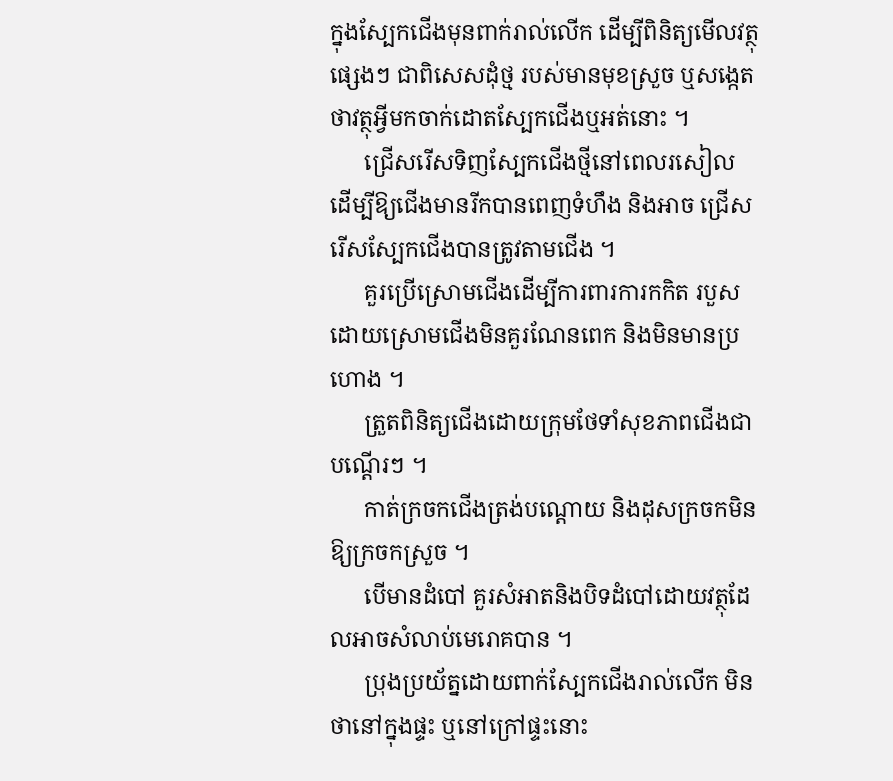ក្នុងស្បែកជើងមុនពាក់រាល់លើក ដើម្បីពិនិត្យមើលវត្ថុផ្សេងៗ ជាពិសេសដុំថ្ម របស់មានមុខស្រួច ឬសង្កេតថាវត្ថុអ្វីមកចាក់ដោតស្បែកជើងឬអត់នោះ ។
      ជ្រើសរើសទិញស្បែកជើងថ្មីនៅពេលរសៀល ដើម្បីឱ្យជើងមានរីកបានពេញទំហឹង និងអាច ជ្រើសរើសស្បែកជើងបានត្រូវតាមជើង ។
      គួរប្រើស្រោមជើងដើម្បីការពារការកកិត របួស ដោយស្រោមជើងមិនគួរណែនពេក និងមិនមានប្រហោង ។
      ត្រួតពិនិត្យជើងដោយក្រុមថែទាំសុខភាពជើងជាបណ្តើរៗ ។
      កាត់ក្រចកជើងត្រង់បណ្តោយ និងដុសក្រចកមិនឱ្យក្រចកស្រួច ។
      បើមានដំបៅ គួរសំអាតនិងបិទដំបៅដោយវត្ថុដែលអាចសំលាប់មេរោគបាន ។
      ប្រុងប្រយ័ត្នដោយពាក់ស្បែកជើងរាល់លើក មិនថានៅក្នុងផ្ទះ ឬនៅក្រៅផ្ទះនោះ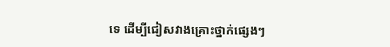ទេ ដើម្បីជៀសវាងគ្រោះថ្នាក់ផ្សេងៗ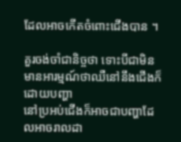ដែលអាចកើតចំពោះជើងបាន ។

គួរចង់ចាំជានិច្ចថា ទោះបីជាមិនមានអារម្មណ៍ថាឈឺនៅនឹងជើងក៏ដោយបញ្ហា
នៅប្រអប់ជើងក៏អាចជាបញ្ហាដែលអាចរាលដា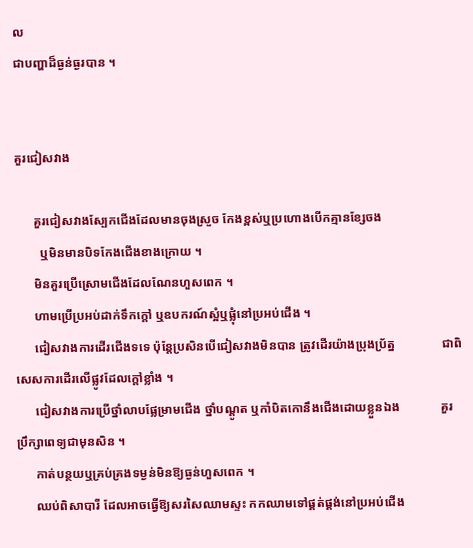ល
ជាបញ្ហាដ៏ធ្ងន់ធ្ងរបាន ។


គួរជៀសវាង

      គួរជៀសវាងស្បែកជើងដែលមានចុងស្រួច កែងខ្ពស់ឬប្រហោងបើកគ្មានខ្សែចង
        ឬមិនមានបិទកែងជើងខាងក្រោយ ។
      មិនគួរប្រើស្រោមជើងដែលណែនហួសពេក ។
      ហាមប្រើប្រអប់ដាក់ទឹកក្តៅ ឬឧបករណ៍ស្អំឬផ្លុំនៅប្រអប់ជើង ។
      ជៀសវាងការដើរជើងទទេ ប៉ុន្តែប្រសិនបើជៀសវាងមិនបាន ត្រូវដើរយ៉ាងប្រុងប្រ័ត្ន               ជាពិសេសការដើរលើផ្លូវដែលក្តៅខ្លាំង ។
      ជៀសវាងការប្រើថ្នាំលាបផ្លែម្រាមជើង ថ្នាំបណ្តូត ឬកាំបិតកោនឹងជើងដោយខ្លួនឯង             គួរប្រឹក្សាពេទ្យជាមុនសិន ។
      កាត់បន្ថយឬគ្រប់គ្រងទម្ងន់មិនឱ្យធ្ងន់ហួសពេក ។
      ឈប់ពិសាបារី ដែលអាចធ្វើឱ្យសរសៃឈាមស្ទះ កកឈាមទៅផ្គត់ផ្គង់នៅប្រអប់ជើង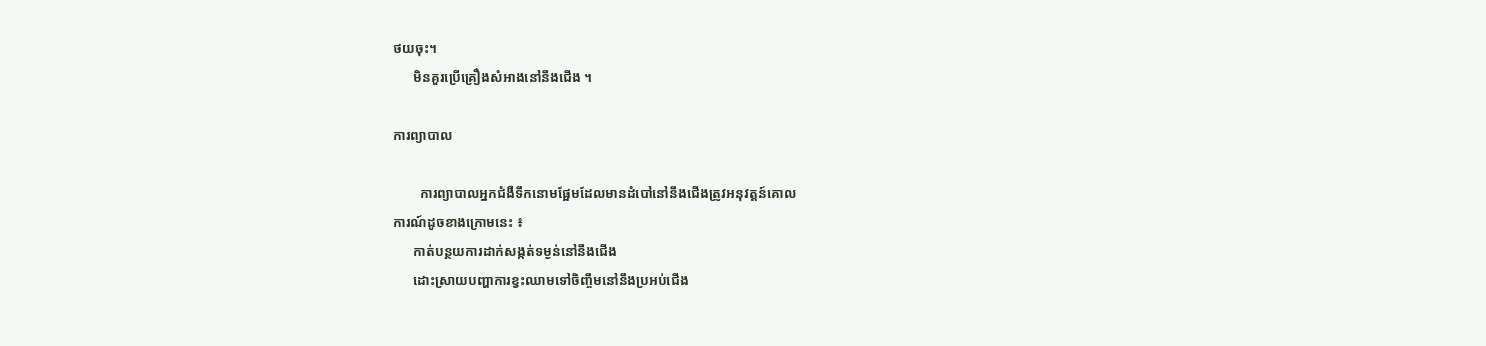ថយចុះ។
      មិនគួរប្រើគ្រឿងសំអាងនៅនឹងជើង ។

ការព្យាបាល

        ការព្យាបាលអ្នកជំងឺទឹកនោមផ្អែមដែលមានដំបៅនៅនឹងជើងត្រូវអនុវត្តន៍គោល
ការណ៍ដូចខាងក្រោមនេះ ៖
      កាត់បន្ថយការដាក់សង្កត់ទម្ងន់នៅនឹងជើង
      ដោះស្រាយបញ្ហាការខ្វះឈាមទៅចិញ្ចឹមនៅនឹងប្រអប់ជើង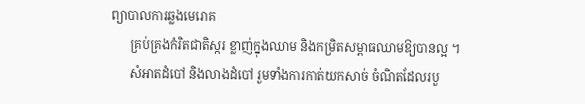ព្យាបាលការឆ្លងមេរោគ
      គ្រប់គ្រងកំរិតជាតិស្ករ ខ្លាញ់ក្នុងឈាម និងកម្រិតសម្ពាធឈាមឱ្យបានល្អ ។
      សំអាតដំបៅ និងលាងដំបៅ រួមទាំងការកាត់យកសាច់ ចំណិតដែលរបួ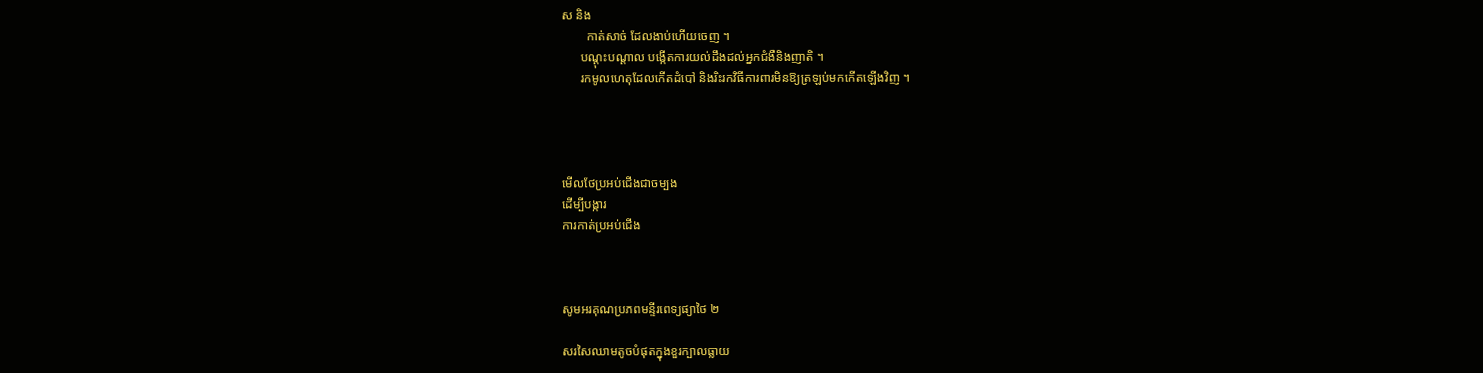ស និង
        កាត់សាច់ ដែលងាប់ហើយចេញ ។
      បណ្តុះបណ្តាល បង្កើតការយល់ដឹងដល់អ្នកជំងឺនិងញាតិ ។
      រកមូលហេតុដែលកើតដំបៅ និងរិះរកវិធីការពារមិនឱ្យត្រឡប់មកកើតឡើងវិញ ។




មើលថែប្រអប់ជើងជាចម្បង
ដើម្បីបង្ការ
ការកាត់ប្រអប់ជើង



សូមអរគុណប្រភពមន្ទីរពេទ្យផ្យាថៃ ២

សរសៃឈាមតូចបំផុតក្នុងខួរក្បាលធ្លាយ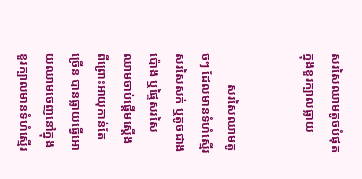សរសៃឈាមតូចបំផុតក្នុងខួរក្បាលធ្លាយ


          សរសៃឈាមតូចៗ ដែលមានទំហំស្មើរសរសៃសក់ ឬតូចជាងប៉ោង ឬផ្ទៃសរសៃ
ឈាមចាប់ផ្តើមស្តើង ពីព្រោះអាយុកាន់តែច្រើន បានធ្លាយធ្វើអោយឈាមចេញនៅក្នុង
ខួរក្បាលមានទំហំស្មើរ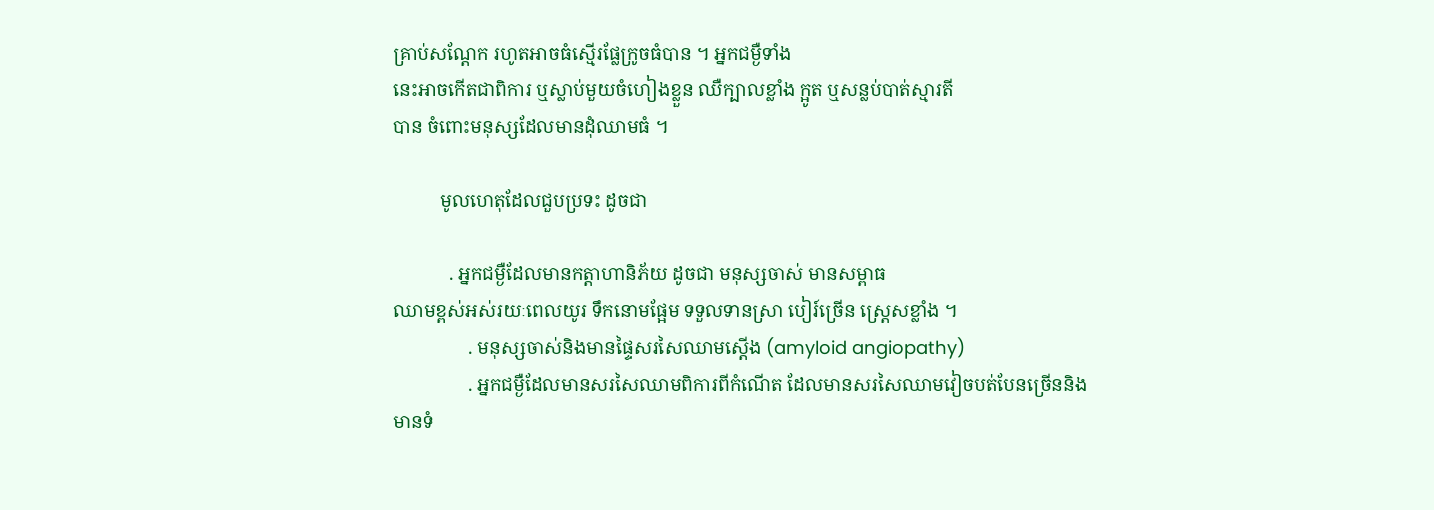គ្រាប់សណ្តែក រហូតអាចធំស្មើរផ្លែក្រូចធំបាន ។ អ្នកជម្ងឺទាំង
នេះអាចកើតជាពិការ ឬស្លាប់មួយចំហៀងខ្លួន ឈឺក្បាលខ្លាំង ក្អូត ឬសន្លប់បាត់ស្មារតី
បាន ចំពោះមនុស្សដែលមានដុំឈាមធំ ។

          មូលហេតុដែលជួបប្រទះ ដូចជា

            . អ្នកជម្ងឺដែលមានកត្តាហានិភ័យ ដូចជា មនុស្សចាស់ មានសម្ពាធ
ឈាមខ្ពស់អស់រយៈពេលយូរ ទឹកនោមផ្អែម ទទួលទានស្រា បៀរ៍ច្រើន ស្ត្រេសខ្លាំង ។
                . មនុស្សចាស់និងមានផ្ទៃសរសៃឈាមស្តើង (amyloid angiopathy)
                . អ្នកជម្ងឺដែលមានសរសៃឈាមពិការពីកំណើត ដែលមានសរសៃឈាមវៀចបត់បែនច្រើននិងមានទំ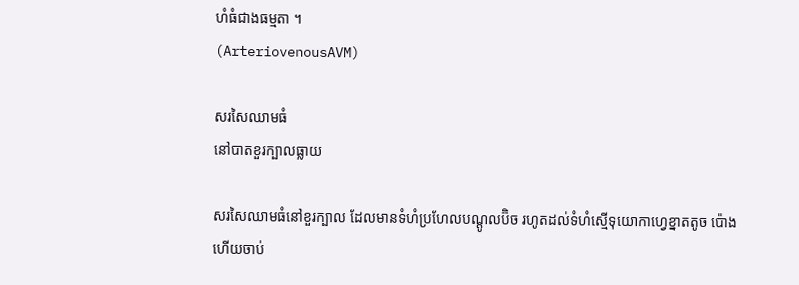ហំធំជាងធម្មតា ។
(ArteriovenousAVM)

សរសៃឈាមធំ
នៅបាតខួរក្បាលធ្លាយ

សរសៃឈាមធំនៅខួរក្បាល ដែលមានទំហំប្រហែលបណ្តូលប៊ិច រហូតដល់ទំហំស្មើទុយោកាហ្វេខ្នាតតូច ប៉ោងហើយចាប់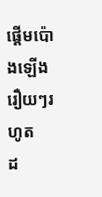ផ្តើមប៉ោងឡើងរឿយៗរហូត
ដ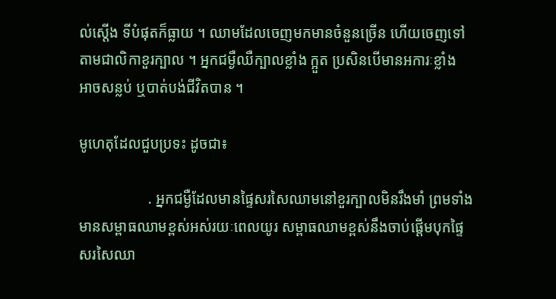ល់ស្តើង ទីបំផុតក៏ធ្លាយ ។ ឈាមដែលចេញមកមានចំនួនច្រើន ហើយចេញទៅ
តាមជាលិកាខួរក្បាល ។ អ្នកជម្ងឺឈឺក្បាលខ្លាំង ក្អួត ប្រសិនបើមានអការៈខ្លាំង
អាចសន្លប់ ឬបាត់បង់ជីវិតបាន ។

មូហេតុដែលជួបប្រទះ ដូចជា៖

                   . អ្នកជម្ងឺដែលមានផ្ទៃសរសៃឈាមនៅខួរក្បាលមិនរឹងមាំ ព្រមទាំង
មានសម្ពាធឈាមខ្ពស់អស់រយៈពេលយូរ សម្ពាធឈាមខ្ពស់នឹងចាប់ផ្តើមបុកផ្ទៃ
សរសៃឈា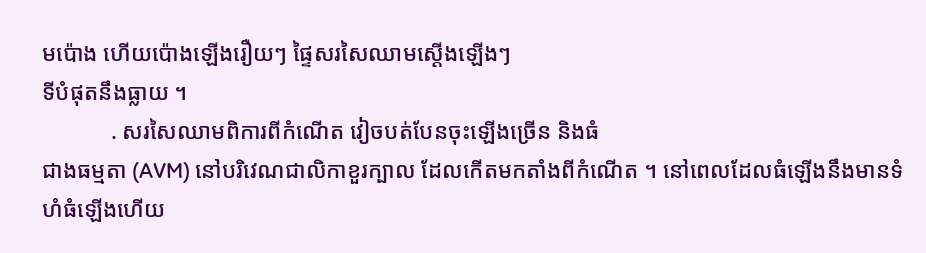មប៉ោង ហើយប៉ោងឡើងរឿយៗ ផ្ទៃសរសៃឈាមស្តើងឡើងៗ
ទីបំផុតនឹងធ្លាយ ។
            . សរសៃឈាមពិការពីកំណើត វៀចបត់បែនចុះឡើងច្រើន និងធំ
ជាងធម្មតា (AVM) នៅបរិវេណជាលិកាខួរក្បាល ដែលកើតមកតាំងពីកំណើត ។ នៅពេលដែលធំឡើងនឹងមានទំហំធំឡើងហើយ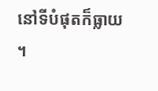នៅទីបំផុតក៏ធ្លាយ ។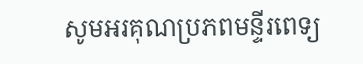សូមអរគុណប្រភពមន្ទីរពេទ្យ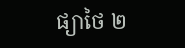ផ្យាថៃ ២